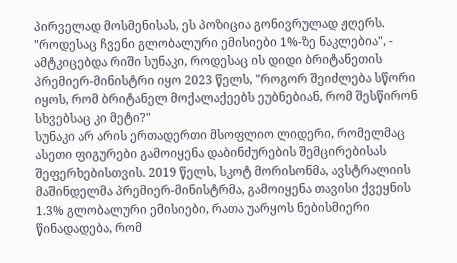პირველად მოსმენისას, ეს პოზიცია გონივრულად ჟღერს. "როდესაც ჩვენი გლობალური ემისიები 1%-ზე ნაკლებია", - ამტკიცებდა რიში სუნაკი, როდესაც ის დიდი ბრიტანეთის პრემიერ-მინისტრი იყო 2023 წელს, "როგორ შეიძლება სწორი იყოს, რომ ბრიტანელ მოქალაქეებს ეუბნებიან, რომ შესწირონ სხვებსაც კი მეტი?"
სუნაკი არ არის ერთადერთი მსოფლიო ლიდერი, რომელმაც ასეთი ფიგურები გამოიყენა დაბინძურების შემცირებისას შეფერხებისთვის. 2019 წელს, სკოტ მორისონმა, ავსტრალიის მაშინდელმა პრემიერ-მინისტრმა, გამოიყენა თავისი ქვეყნის 1.3% გლობალური ემისიები, რათა უარყოს ნებისმიერი წინადადება, რომ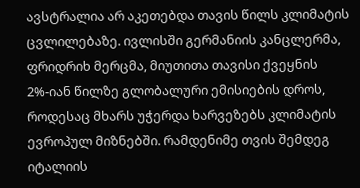ავსტრალია არ აკეთებდა თავის წილს კლიმატის ცვლილებაზე. ივლისში გერმანიის კანცლერმა, ფრიდრიხ მერცმა, მიუთითა თავისი ქვეყნის 2%-იან წილზე გლობალური ემისიების დროს, როდესაც მხარს უჭერდა ხარვეზებს კლიმატის ევროპულ მიზნებში. რამდენიმე თვის შემდეგ იტალიის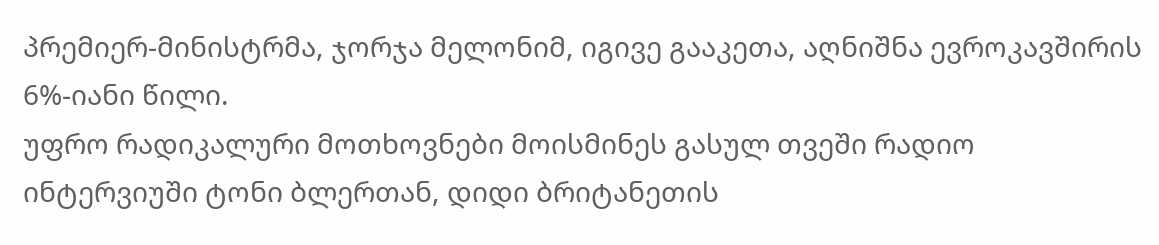პრემიერ-მინისტრმა, ჯორჯა მელონიმ, იგივე გააკეთა, აღნიშნა ევროკავშირის 6%-იანი წილი.
უფრო რადიკალური მოთხოვნები მოისმინეს გასულ თვეში რადიო ინტერვიუში ტონი ბლერთან, დიდი ბრიტანეთის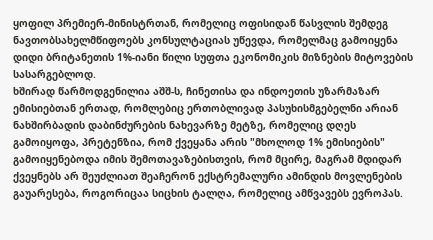ყოფილ პრემიერ-მინისტრთან, რომელიც ოფისიდან წასვლის შემდეგ ნავთობსახელმწიფოებს კონსულტაციას უწევდა, რომელმაც გამოიყენა დიდი ბრიტანეთის 1%-იანი წილი სუფთა ეკონომიკის მიზნების მიტოვების სასარგებლოდ.
ხშირად წარმოდგენილია აშშ-ს, ჩინეთისა და ინდოეთის უზარმაზარ ემისიებთან ერთად, რომლებიც ერთობლივად პასუხისმგებელნი არიან ნახშირბადის დაბინძურების ნახევარზე მეტზე, რომელიც დღეს გამოიყოფა, პრეტენზია, რომ ქვეყანა არის "მხოლოდ 1% ემისიების" გამოიყენებოდა იმის შემოთავაზებისთვის, რომ მცირე, მაგრამ მდიდარ ქვეყნებს არ შეუძლიათ შეაჩერონ ექსტრემალური ამინდის მოვლენების გაუარესება, როგორიცაა სიცხის ტალღა, რომელიც ამწვავებს ევროპას.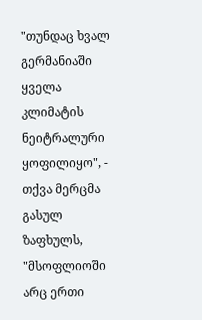"თუნდაც ხვალ გერმანიაში ყველა კლიმატის ნეიტრალური ყოფილიყო", - თქვა მერცმა გასულ ზაფხულს, "მსოფლიოში არც ერთი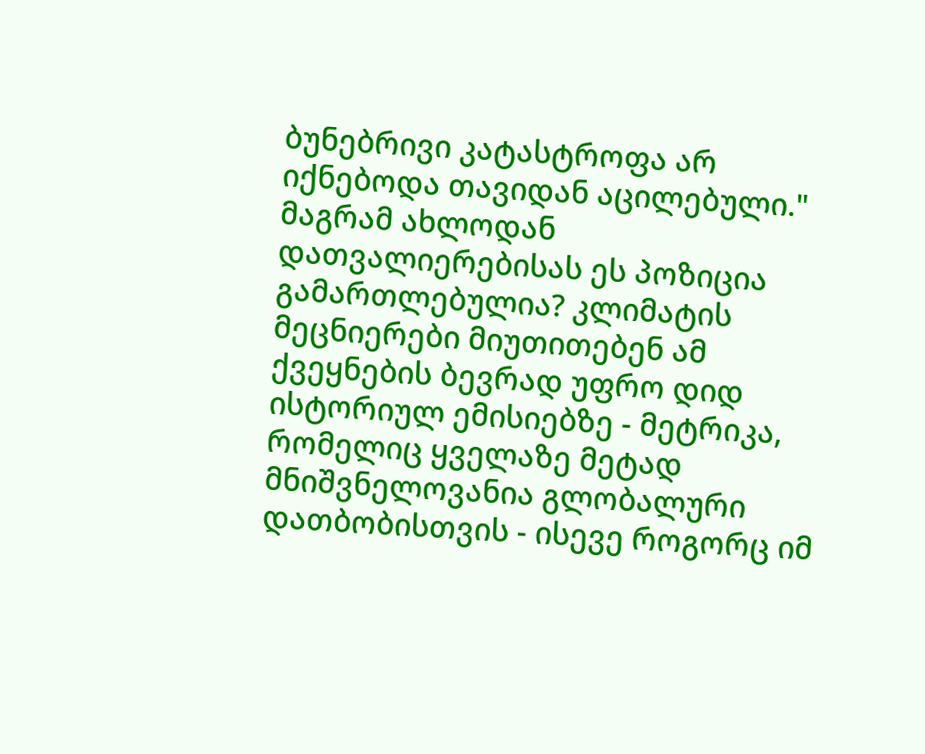ბუნებრივი კატასტროფა არ იქნებოდა თავიდან აცილებული."
მაგრამ ახლოდან დათვალიერებისას ეს პოზიცია გამართლებულია? კლიმატის მეცნიერები მიუთითებენ ამ ქვეყნების ბევრად უფრო დიდ ისტორიულ ემისიებზე - მეტრიკა, რომელიც ყველაზე მეტად მნიშვნელოვანია გლობალური დათბობისთვის - ისევე როგორც იმ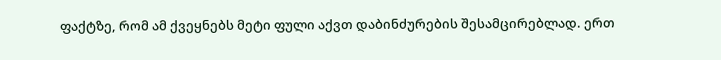ფაქტზე, რომ ამ ქვეყნებს მეტი ფული აქვთ დაბინძურების შესამცირებლად. ერთ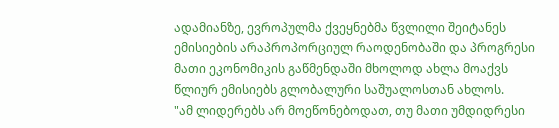ადამიანზე, ევროპულმა ქვეყნებმა წვლილი შეიტანეს ემისიების არაპროპორციულ რაოდენობაში და პროგრესი მათი ეკონომიკის გაწმენდაში მხოლოდ ახლა მოაქვს წლიურ ემისიებს გლობალური საშუალოსთან ახლოს.
"ამ ლიდერებს არ მოეწონებოდათ, თუ მათი უმდიდრესი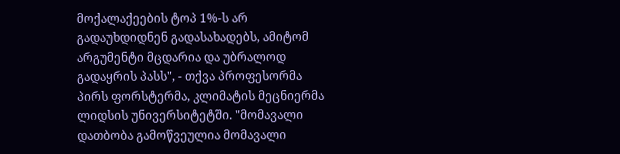მოქალაქეების ტოპ 1%-ს არ გადაუხდიდნენ გადასახადებს, ამიტომ არგუმენტი მცდარია და უბრალოდ გადაყრის პასს", - თქვა პროფესორმა პირს ფორსტერმა, კლიმატის მეცნიერმა ლიდსის უნივერსიტეტში. "მომავალი დათბობა გამოწვეულია მომავალი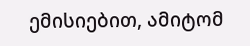ემისიებით, ამიტომ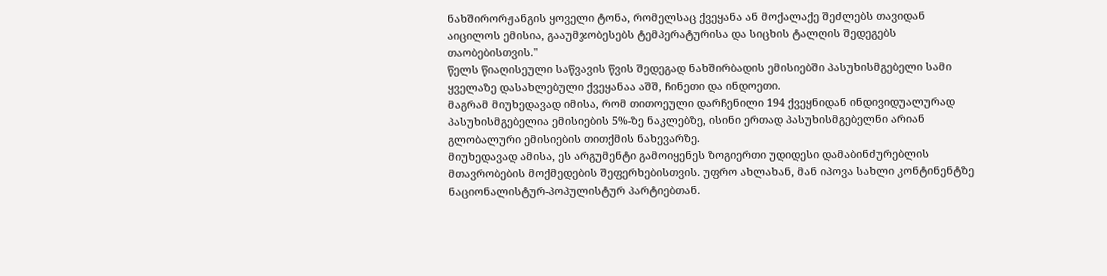ნახშირორჟანგის ყოველი ტონა, რომელსაც ქვეყანა ან მოქალაქე შეძლებს თავიდან აიცილოს ემისია, გააუმჯობესებს ტემპერატურისა და სიცხის ტალღის შედეგებს თაობებისთვის."
წელს წიაღისეული საწვავის წვის შედეგად ნახშირბადის ემისიებში პასუხისმგებელი სამი ყველაზე დასახლებული ქვეყანაა აშშ, ჩინეთი და ინდოეთი.
მაგრამ მიუხედავად იმისა, რომ თითოეული დარჩენილი 194 ქვეყნიდან ინდივიდუალურად პასუხისმგებელია ემისიების 5%-ზე ნაკლებზე, ისინი ერთად პასუხისმგებელნი არიან გლობალური ემისიების თითქმის ნახევარზე.
მიუხედავად ამისა, ეს არგუმენტი გამოიყენეს ზოგიერთი უდიდესი დამაბინძურებლის მთავრობების მოქმედების შეფერხებისთვის. უფრო ახლახან, მან იპოვა სახლი კონტინენტზე ნაციონალისტურ-პოპულისტურ პარტიებთან.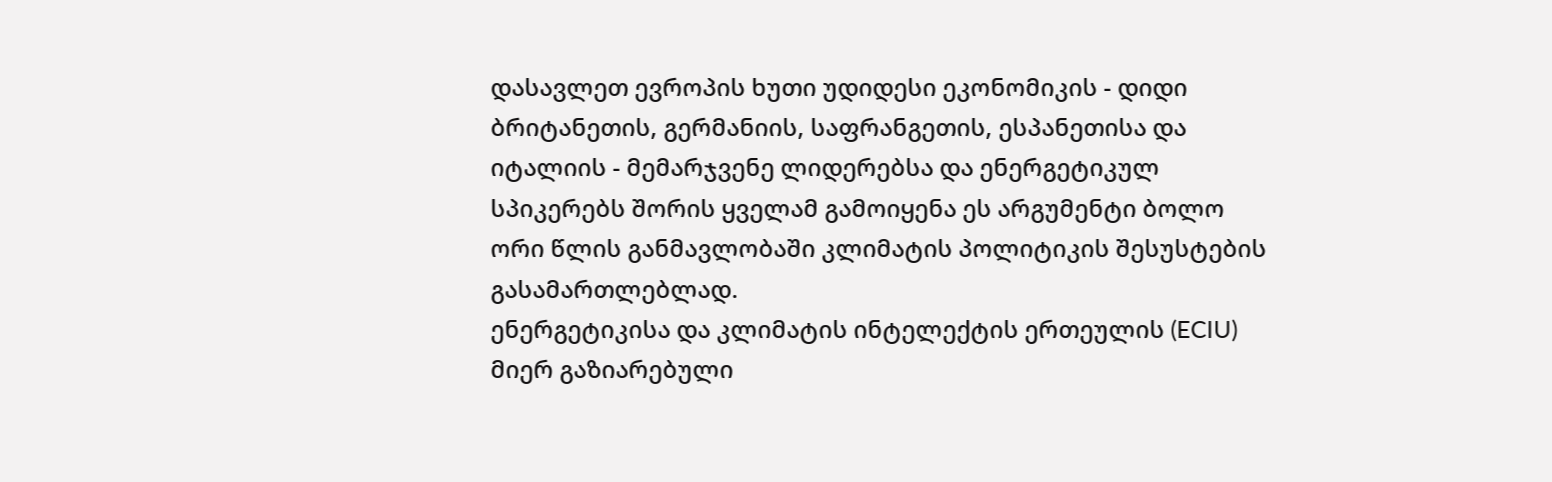დასავლეთ ევროპის ხუთი უდიდესი ეკონომიკის - დიდი ბრიტანეთის, გერმანიის, საფრანგეთის, ესპანეთისა და იტალიის - მემარჯვენე ლიდერებსა და ენერგეტიკულ სპიკერებს შორის ყველამ გამოიყენა ეს არგუმენტი ბოლო ორი წლის განმავლობაში კლიმატის პოლიტიკის შესუსტების გასამართლებლად.
ენერგეტიკისა და კლიმატის ინტელექტის ერთეულის (ECIU) მიერ გაზიარებული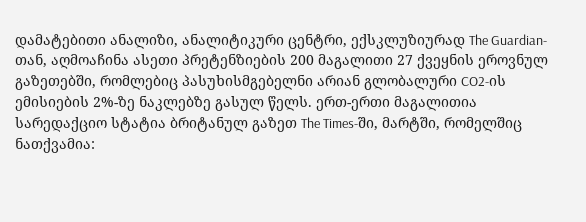დამატებითი ანალიზი, ანალიტიკური ცენტრი, ექსკლუზიურად The Guardian-თან, აღმოაჩინა ასეთი პრეტენზიების 200 მაგალითი 27 ქვეყნის ეროვნულ გაზეთებში, რომლებიც პასუხისმგებელნი არიან გლობალური CO2-ის ემისიების 2%-ზე ნაკლებზე გასულ წელს. ერთ-ერთი მაგალითია სარედაქციო სტატია ბრიტანულ გაზეთ The Times-ში, მარტში, რომელშიც ნათქვამია: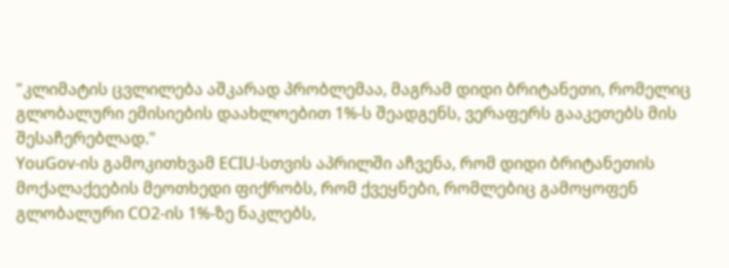"კლიმატის ცვლილება აშკარად პრობლემაა, მაგრამ დიდი ბრიტანეთი, რომელიც გლობალური ემისიების დაახლოებით 1%-ს შეადგენს, ვერაფერს გააკეთებს მის შესაჩერებლად."
YouGov-ის გამოკითხვამ ECIU-სთვის აპრილში აჩვენა, რომ დიდი ბრიტანეთის მოქალაქეების მეოთხედი ფიქრობს, რომ ქვეყნები, რომლებიც გამოყოფენ გლობალური CO2-ის 1%-ზე ნაკლებს,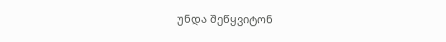უნდა შეწყვიტონ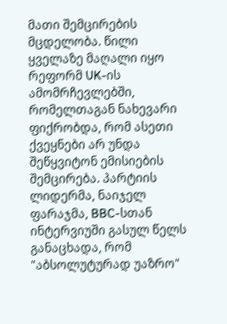მათი შემცირების მცდელობა. წილი ყველაზე მაღალი იყო რეფორმ UK-ის ამომრჩევლებში, რომელთაგან ნახევარი ფიქრობდა, რომ ასეთი ქვეყნები არ უნდა შეწყვიტონ ემისიების შემცირება. პარტიის ლიდერმა, ნაიჯელ ფარაჯმა, BBC-სთან ინტერვიუში გასულ წელს განაცხადა, რომ "აბსოლუტურად უაზრო"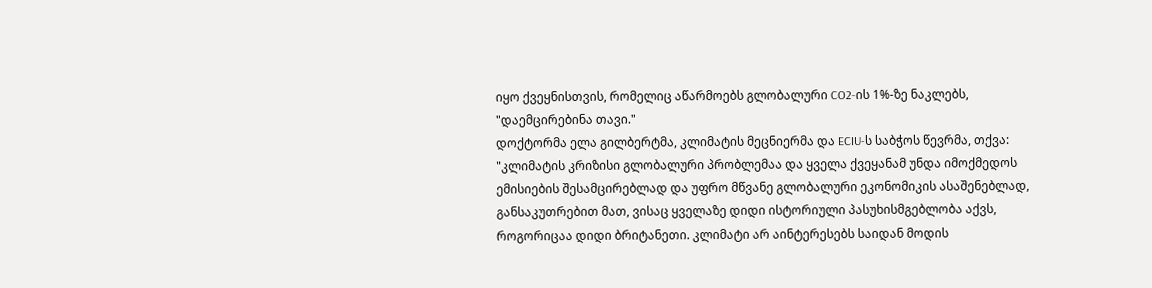იყო ქვეყნისთვის, რომელიც აწარმოებს გლობალური CO2-ის 1%-ზე ნაკლებს, "დაემცირებინა თავი."
დოქტორმა ელა გილბერტმა, კლიმატის მეცნიერმა და ECIU-ს საბჭოს წევრმა, თქვა: "კლიმატის კრიზისი გლობალური პრობლემაა და ყველა ქვეყანამ უნდა იმოქმედოს ემისიების შესამცირებლად და უფრო მწვანე გლობალური ეკონომიკის ასაშენებლად, განსაკუთრებით მათ, ვისაც ყველაზე დიდი ისტორიული პასუხისმგებლობა აქვს, როგორიცაა დიდი ბრიტანეთი. კლიმატი არ აინტერესებს საიდან მოდის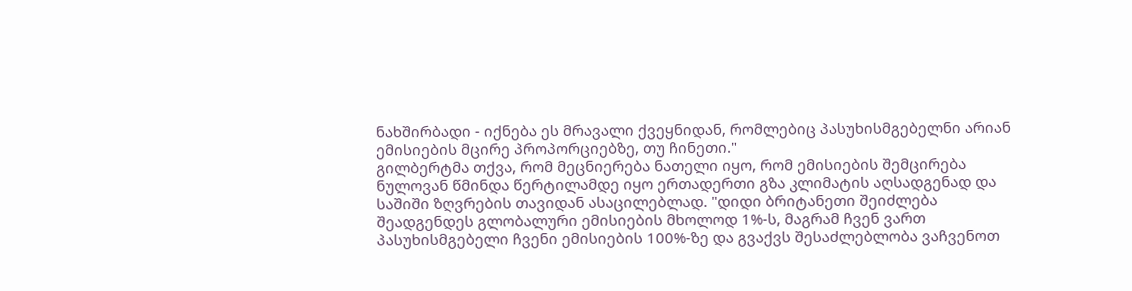ნახშირბადი - იქნება ეს მრავალი ქვეყნიდან, რომლებიც პასუხისმგებელნი არიან ემისიების მცირე პროპორციებზე, თუ ჩინეთი."
გილბერტმა თქვა, რომ მეცნიერება ნათელი იყო, რომ ემისიების შემცირება ნულოვან წმინდა წერტილამდე იყო ერთადერთი გზა კლიმატის აღსადგენად და საშიში ზღვრების თავიდან ასაცილებლად. "დიდი ბრიტანეთი შეიძლება შეადგენდეს გლობალური ემისიების მხოლოდ 1%-ს, მაგრამ ჩვენ ვართ პასუხისმგებელი ჩვენი ემისიების 100%-ზე და გვაქვს შესაძლებლობა ვაჩვენოთ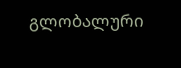გლობალური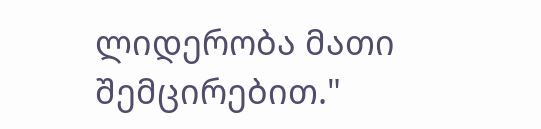ლიდერობა მათი შემცირებით."